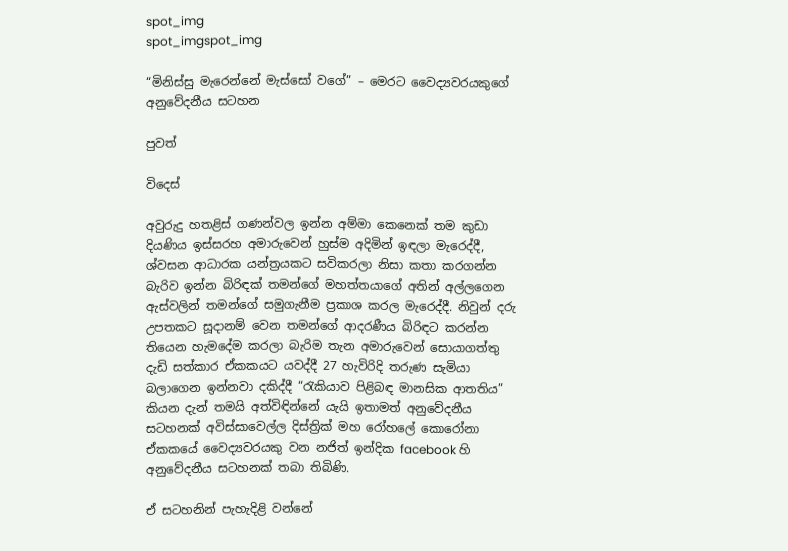spot_img
spot_imgspot_img

“මිනිස්සු මැරෙන්නේ මැස්සෝ වගේ” – මෙරට වෛද්‍යවරයකුගේ අනුවේදනීය සටහන

පුවත්

විදෙස්

අවුරුදු හතළිස් ගණන්වල ඉන්න අම්මා කෙනෙක් තම කුඩා දියණිය ඉස්සරහ අමාරුවෙන් හුස්ම අදිමින් ඉඳලා මැරෙද්දී, ශ්වසන ආධාරක යන්ත්‍රයකට සවිකරලා නිසා කතා කරගන්න බැරිව ඉන්න බිරිඳක් තමන්ගේ මහත්තයාගේ අතින් අල්ලගෙන ඇස්වලින් තමන්ගේ සමුගැනීම ප්‍රකාශ කරල මැරෙද්දී. නිවුන් දරු උපතකට සූදානම් වෙන තමන්ගේ ආදරණීය බිරිඳට කරන්න තියෙන හැමදේම කරලා බැරිම තැන අමාරුවෙන් සොයාගත්තු දැඩි සත්කාර ඒකකයට යවද්දී 27 හැවිරිදි තරුණ සැමියා බලාගෙන ඉන්නවා දකිද්දී “රැකියාව පිළිබඳ මානසික ආතතිය” කියන දැන් තමයි අත්විඳින්නේ යැයි ඉතාමත් අනුවේදනීය සටහනක් අවිස්සාවෙල්ල දිස්ත්‍රික් මහ රෝහලේ කොරෝනා ඒකකයේ වෛද්‍යවරයකු වන නජිත් ඉන්දික ‍facebook හි අනුවේදනීය සටහනක් තබා තිබිණි.

ඒ සටහනින් පැහැදිළි වන්නේ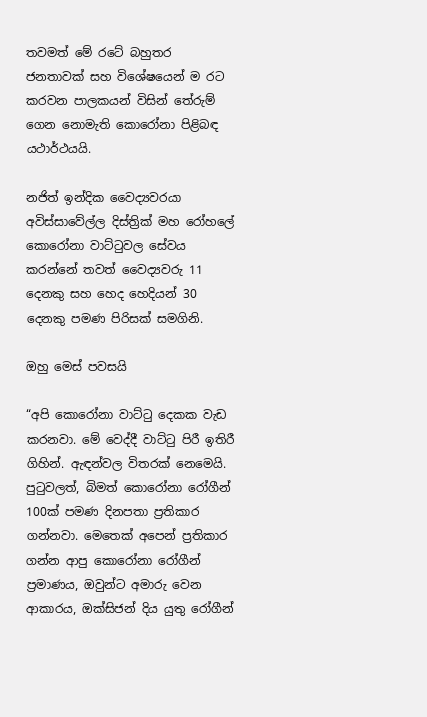තවමත් මේ රටේ බහුතර ජනතාවක් සහ විශේෂයෙන් ම රට කරවන පාලකයන් විසින් තේරුම් ගෙන නොමැති කොරෝනා පිළිබඳ යථාර්ථයයි.

නජිත් ඉන්දික වෛද්‍යවරයා අවිස්සාවේල්ල දිස්ත්‍රික් මහ රෝහලේ කොරෝනා වාට්ටුවල සේවය කරන්නේ තවත් වෛද්‍යවරු 11 දෙනකු සහ හෙද හෙදියන් 30 දෙනකු පමණ පිරිසක් සමගිනි.

ඔහු මෙස් පවසයි

“අපි කොරෝනා වාට්ටු දෙකක වැඩ කරනවා. මේ වෙද්දී වාට්ටු පිරී ඉතිරී ගිහින්. ඇඳන්වල විතරක් නෙමෙයි. පුටුවලත්, බිමත් කොරෝනා රෝගීන් 100ක් පමණ දිනපතා ප්‍රතිකාර ගන්නවා. මෙතෙක් අපෙන් ප්‍රතිකාර ගන්න ආපු කොරෝනා රෝගීන් ප්‍රමාණය, ඔවුන්ට අමාරු වෙන ආකාරය, ඔක්සිජන් දිය යුතු රෝගීන්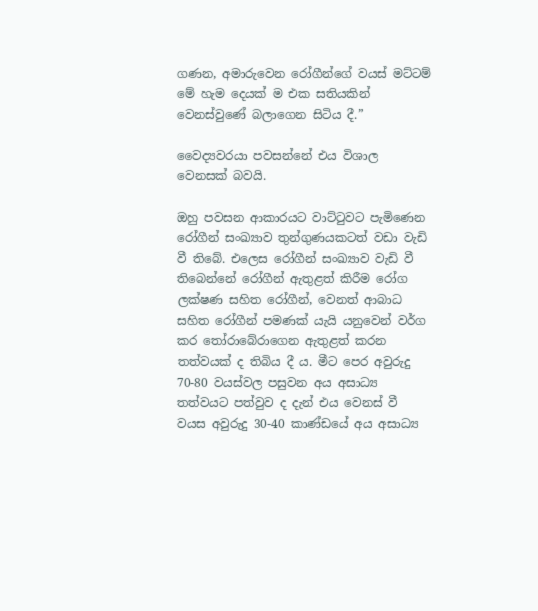ගණන, අමාරුවෙන රෝගීන්ගේ වයස් මට්ටම් මේ හැම දෙයක් ම එක සතියකින් වෙනස්වුණේ බලාගෙන සිටිය දී.”

වෛද්‍යවරයා පවසන්නේ එය විශාල වෙනසක් බවයි.

ඔහු පවසන ආකාරයට වාට්ටුවට පැමිණෙන රෝගීන් සංඛ්‍යාව තුන්ගුණයකටත් වඩා වැඩි වී තිබේ. එලෙස රෝගීන් සංඛ්‍යාව වැඩි වී තිබෙන්නේ රෝගීන් ඇතුළත් කිරීම රෝග ලක්ෂණ සහිත රෝගීන්, වෙනත් ආබාධ සහිත රෝගීන් පමණක් යැයි යනුවෙන් වර්ග කර තෝරාබේරාගෙන ඇතුළත් කරන තත්වයක් ද තිබිය දී ය. මීට පෙර අවුරුදු 70-80 වයස්වල පසුවන අය අසාධ්‍ය තත්වයට පත්වුව ද දැන් එය වෙනස් වී වයස අවුරුදු 30-40 කාණ්ඩයේ අය අසාධ්‍ය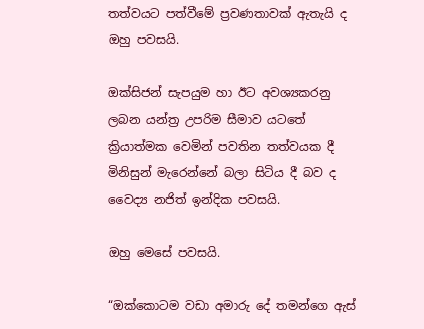තත්වයට පත්වීමේ ප්‍රවණතාවක් ඇතැයි ද ඔහු පවසයි.

ඔක්සිජන් සැපයුම හා ඊට අවශ්‍යකරනු ලබන යන්ත්‍ර උපරිම සීමාව යටතේ ක්‍රියාත්මක වෙමින් පවතින තත්වයක දී මිනිසුන් මැරෙන්නේ බලා සිටිය දී බව ද වෛද්‍ය නජිත් ඉන්දික පවසයි.

ඔහු මෙසේ පවසයි.

“ඔක්කොටම වඩා අමාරු දේ තමන්ගෙ ඇස්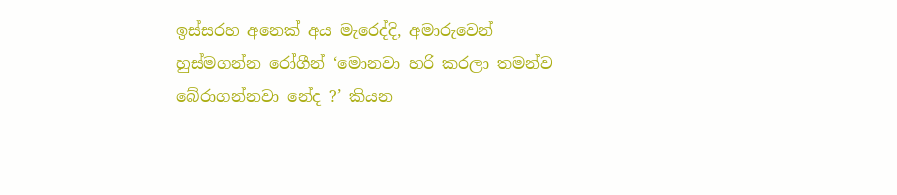ඉස්සරහ අනෙක් අය මැරෙද්දි, අමාරුවෙන් හුස්මගන්න රෝගීන් ‘මොනවා හරි කරලා තමන්ව බේරාගන්නවා නේද ?’ කියන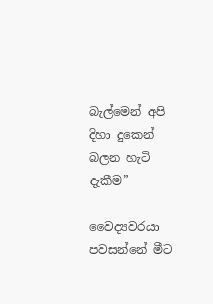බැල්මෙන් අපි දිහා දුකෙන් බලන හැටි දැකීම”

වෛද්‍යවරයා පවසන්නේ මීට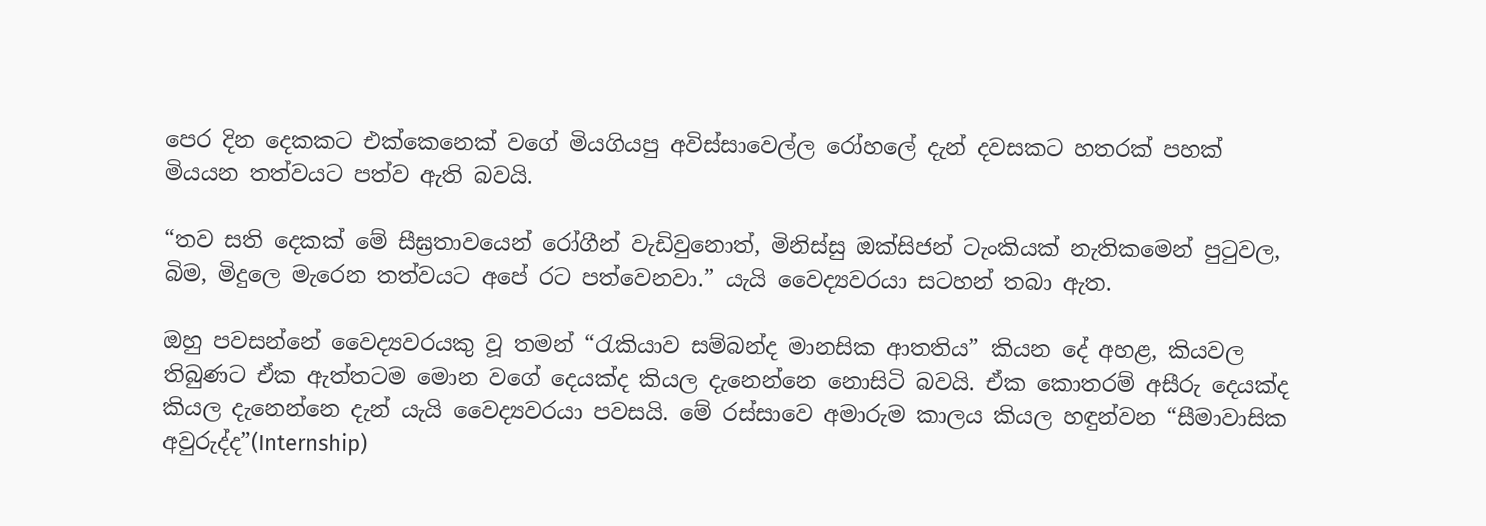පෙර දින දෙකකට එක්කෙනෙක් වගේ මියගියපු අවිස්සාවෙල්ල රෝහලේ දැන් දවසකට හතරක් පහක් මියයන තත්වයට පත්ව ඇති බවයි.

“තව සති දෙකක් මේ සීඝ්‍රතාවයෙන් රෝගීන් වැඩිවුනොත්, මිනිස්සු ඔක්සිජන් ටැංකියක් නැතිකමෙන් පුටුවල, බිම, මිදුලෙ මැරෙන තත්වයට අපේ රට පත්වෙනවා.” යැයි වෛද්‍යවරයා සටහන් තබා ඇත.

ඔහු පවසන්නේ වෛද්‍යවරයකු වූ තමන් “රැකියාව සම්බන්ද මානසික ආතතිය” කියන දේ අහළ, කියවල තිබුණට ඒක ඇත්තටම මොන වගේ දෙයක්ද කියල දැනෙන්නෙ නොසිටි බවයි. ඒක කොතරම් අසීරු දෙයක්ද කියල දැනෙන්නෙ දැන් යැයි වෛද්‍යවරයා පවසයි. මේ රස්සාවෙ අමාරුම කාලය කියල හඳුන්වන “සීමාවාසික අවුරුද්ද”(Internship)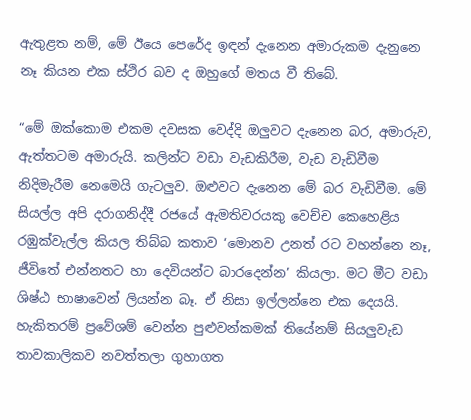ඇතුළත නම්, මේ ඊයෙ පෙරේද ඉඳන් දැනෙන අමාරුකම දැනුනෙ නෑ කියන එක ස්ථිර බව ද ඔහුගේ මතය වී තිබේ.

“මේ ඔක්කොම එකම දවසක වෙද්දි ඔලුවට දැනෙන බර, අමාරුව, ඇත්තටම අමාරුයි. කලින්ට වඩා වැඩකිරීම, වැඩ වැඩිවීම නිදිමැරීම නෙමෙයි ගැටලුව. ඔළුවට දැනෙන මේ බර වැඩිවීම. මේ සියල්ල අපි දරාගනිද්දී රජයේ ඇමතිවරයකු වෙච්ච කෙහෙළිය රඹුක්වැල්ල කියල තිබ්බ කතාව ‘මොනව උනත් රට වහන්නෙ නෑ, ජීවිතේ එන්නතට හා දෙවියන්ට බාරදෙන්න’ කියලා. මට මීට වඩා ශිෂ්ඨ භාෂාවෙන් ලියන්න බෑ. ඒ නිසා ඉල්ලන්නෙ එක දෙයයි. හැකිතරම් ප්‍රවේශම් වෙන්න පුළුවන්කමක් තියේනම් සියලුවැඩ තාවකාලිකව නවත්තලා ගුහාගත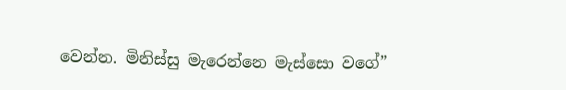වෙන්න. මිනිස්සු මැරෙන්නෙ මැස්සො වගේ”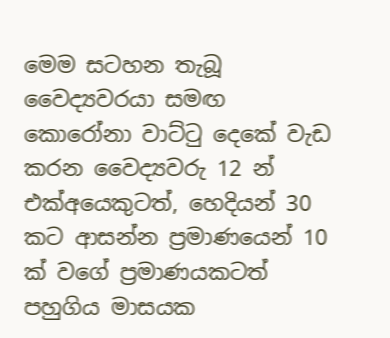මෙම සටහන තැබූ වෛද්‍යවරයා සමඟ කොරෝනා වාට්ටු දෙකේ වැඩ කරන වෛද්‍යවරු 12 න් එක්අයෙකුටත්, හෙදියන් 30 කට ආසන්න ප්‍රමාණයෙන් 10 ක් වගේ ප්‍රමාණයකටත් පහුගිය මාසයක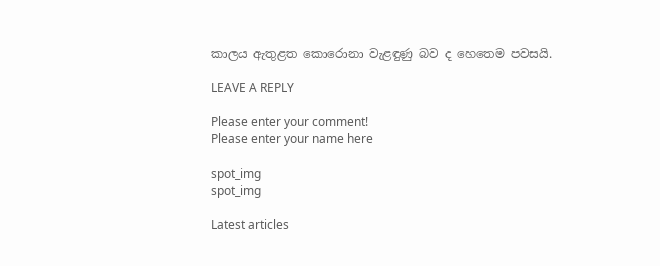කාලය ඇතුළත කොරොනා වැළඳුණු බව ද හෙතෙම පවසයි.

LEAVE A REPLY

Please enter your comment!
Please enter your name here

spot_img
spot_img

Latest articles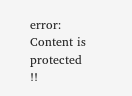error: Content is protected !!